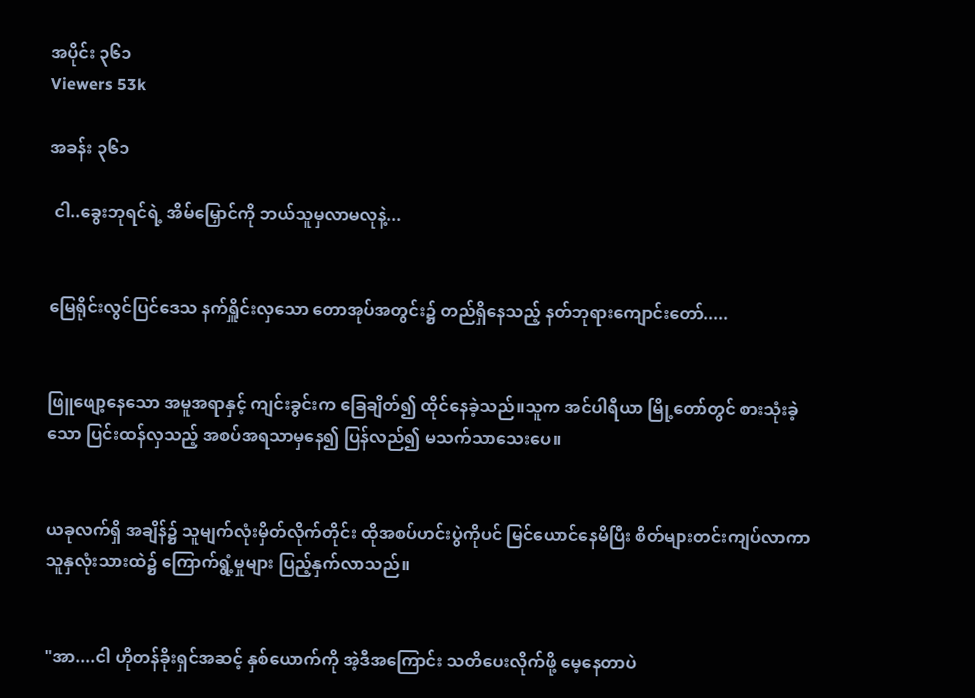အပိုင်း ၃၆၁
Viewers 53k

အခန်း ၃၆၁

 ငါ..ခွေးဘုရင်ရဲ့ အိမ်မြှောင်ကို ဘယ်သူမှလာမလုနဲ့...


မြေရိုင်းလွင်ပြင်ဒေသ နက်ရှိူင်းလှသော တောအုပ်အတွင်း၌ တည်ရှိနေသည့် နတ်ဘုရားကျောင်းတော်.....


ဖြူဖျော့နေသော အမူအရာနှင့် ကျင်းခွင်းက ခြေချိတ်၍ ထိုင်နေခဲ့သည်။သူက အင်ပါရီယာ မြို့တော်တွင် စားသုံးခဲ့သော ပြင်းထန်လှသည့် အစပ်အရသာမှနေ၍ ပြန်လည်၍ မသက်သာသေးပေ။


ယခုလက်ရှိ အချိန်၌ သူမျက်လုံးမှိတ်လိုက်တိုင်း ထိုအစပ်ဟင်းပွဲကိုပင် မြင်ယောင်နေမိပြီး စိတ်များတင်းကျပ်လာကာ သူနှလုံးသားထဲ၌ ကြောက်ရွံ့မှုများ ပြည့်နှက်လာသည်။


"အာ....ငါ ဟိုတန်ခိုးရှင်အဆင့် နှစ်ယောက်ကို အဲ့ဒီအကြောင်း သတိပေးလိုက်ဖို့ မေ့နေတာပဲ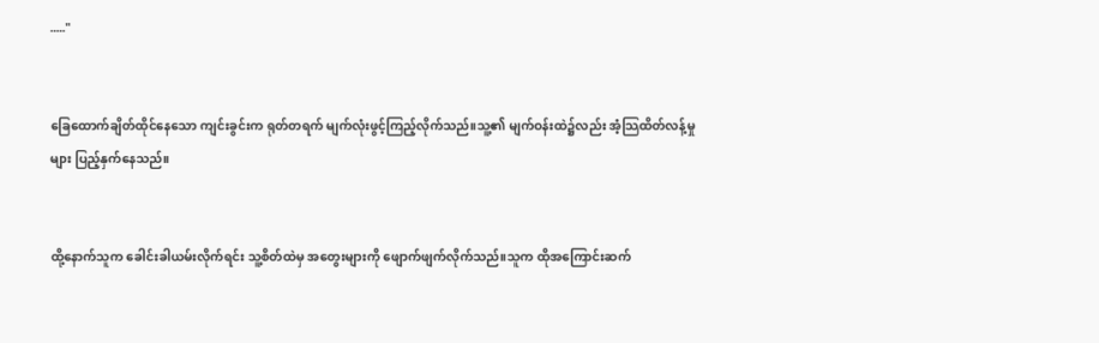....."


ခြေထောက်ချိတ်ထိုင်နေသော ကျင်းခွင်းက ရုတ်တရက် မျက်လုံးဖွင့်ကြည့်လိုက်သည်။သူ့၏ မျက်ဝန်းထဲ၌လည်း အံ့သြထိတ်လန့်မှုများ ပြည့်နှက်နေသည်။


ထို့နောက်သူက ခေါင်းခါယမ်းလိုက်ရင်း သူ့စိတ်ထဲမှ အတွေးများကို ဖျောက်ဖျက်လိုက်သည်။သူက ထိုအကြောင်းဆက်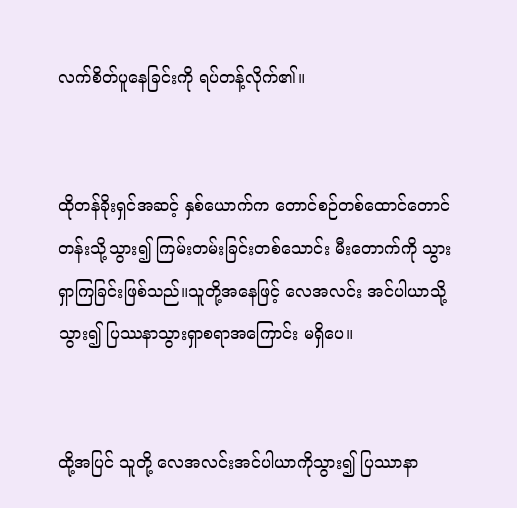လက်စိတ်ပူနေခြင်းကို ရပ်တန့်လိုက်၏။


ထိုတန်ခိုးရှင်အဆင့် နှစ်ယောက်က တောင်စဉ်တစ်ထောင်တောင်တန်းသို့သွား၍ ကြမ်းတမ်းခြင်းတစ်သောင်း မီးတောက်ကို သွားရှာကြခြင်းဖြစ်သည်။သူတို့အနေဖြင့် လေအလင်း အင်ပါယာသို့သွား၍ ပြဿနာသွားရှာစရာအကြောင်း မရှိပေ။


ထို့အပြင် သူတို့ လေအလင်းအင်ပါယာကိုသွား၍ ပြဿာနာ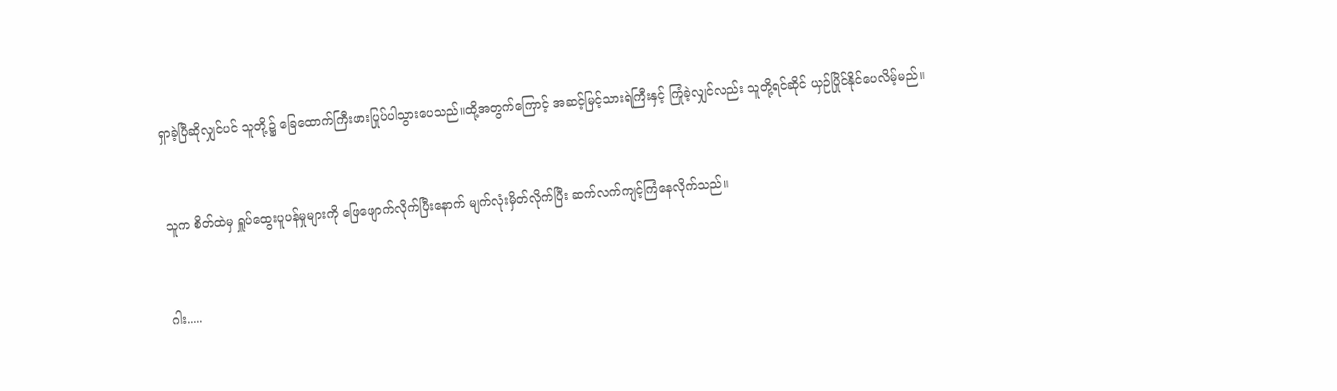ရှာခဲ့ပြီဆိုလျှင်ပင် သူတို့၌ ခြေထောက်ကြီးဖားပြုပ်ပါသွားပေသည်။ထို့အတွက်ကြောင့် အဆင့်မြင့်သားရဲကြီးနှင့် ကြုံခဲ့လျှင်လည်း သူတို့ရင်ဆိုင် ယှဉ်ပြိုင်နိုင်ပေလိမ့်မည်။


သူက စိတ်ထဲမှ ရှူပ်ထွေးပူပန်မှုများကို ဖြေဖျောက်လိုက်ပြီးနောက် မျက်လုံးမှိတ်လိုက်ပြီး ဆက်လက်ကျင့်ကြံနေလိုက်သည်။


ဂါး.....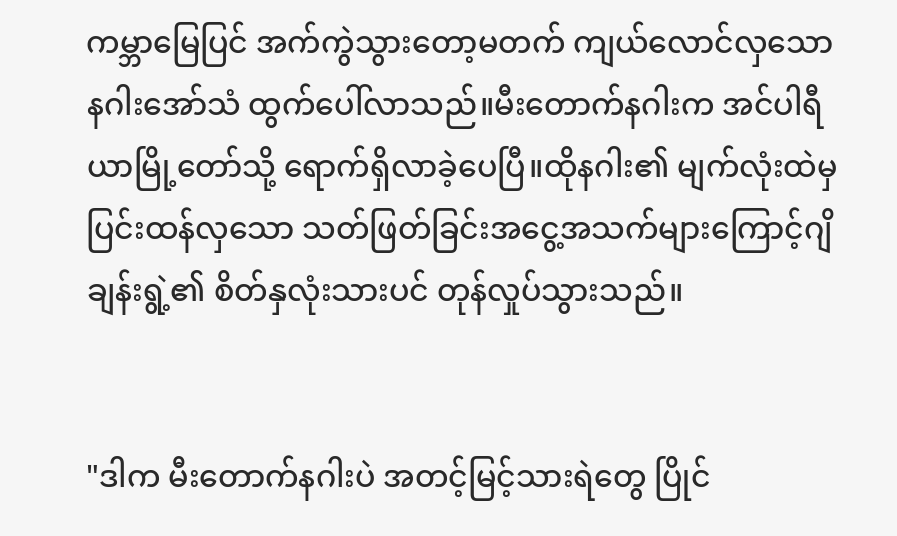ကမ္ဘာမြေပြင် အက်ကွဲသွားတော့မတက် ကျယ်လောင်လှသော နဂါးအော်သံ ထွက်ပေါ်လာသည်။မီးတောက်နဂါးက အင်ပါရီယာမြို့တော်သို့ ရောက်ရှိလာခဲ့ပေပြီ။ထိုနဂါး၏ မျက်လုံးထဲမှ ပြင်းထန်လှသော သတ်ဖြတ်ခြင်းအငွေ့အသက်များကြောင့်ဂျိချန်းရွဲ့၏ စိတ်နှလုံးသားပင် တုန်လှုပ်သွားသည်။


"ဒါက မီးတောက်နဂါးပဲ အတင့်မြင့်သားရဲတွေ ပြိုင်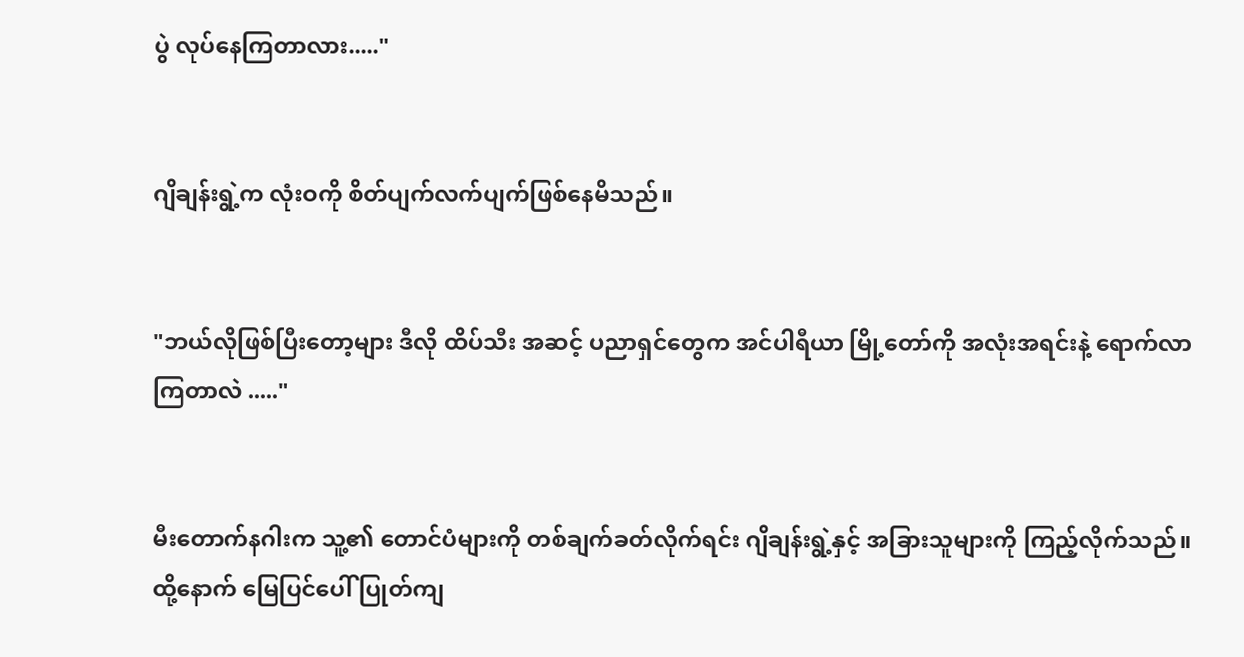ပွဲ လုပ်နေကြတာလား....."


ဂျိချန်းရွဲ့က လုံးဝကို စိတ်ပျက်လက်ပျက်ဖြစ်နေမိသည်။


"ဘယ်လိုဖြစ်ပြီးတော့များ ဒီလို ထိပ်သီး အဆင့် ပညာရှင်တွေက အင်ပါရီယာ မြို့တော်ကို အလုံးအရင်းနဲ့ ရောက်လာကြတာလဲ ....."


မီးတောက်နဂါးက သူ့၏ တောင်ပံများကို တစ်ချက်ခတ်လိုက်ရင်း ဂျိချန်းရွဲ့နှင့် အခြားသူများကို ကြည့်လိုက်သည်။ထို့နောက် မြေပြင်ပေါ် ပြုတ်ကျ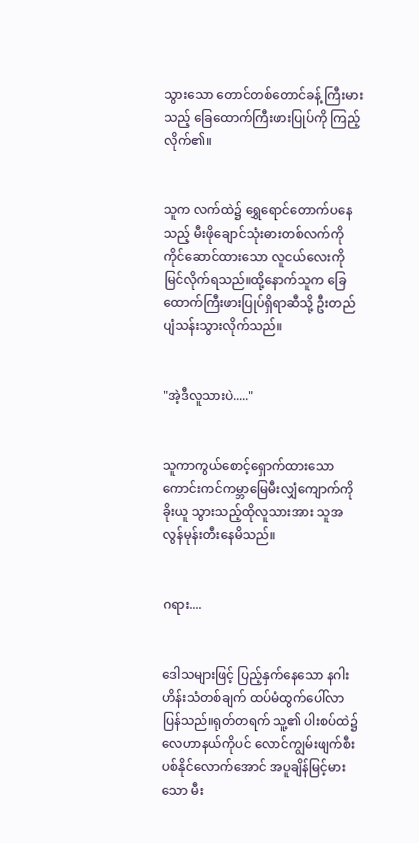သွားသော တောင်တစ်တောင်ခန့် ကြီးမားသည့် ခြေထောက်ကြီးဖားပြုပ်ကို ကြည့်လိုက်၏။


သူက လက်ထဲ၌ ရွှေရောင်တောက်ပနေသည့် မီးဖိုချောင်သုံးဓားတစ်လက်ကို ကိုင်ဆောင်ထားသော လူငယ်လေးကို မြင်လိုက်ရသည်။ထို့နောက်သူက ခြေထောက်ကြီးဖားပြုပ်ရှိရာဆီသို့ ဦးတည်ပျံသန်းသွားလိုက်သည်။


"အဲ့ဒီလူသားပဲ....."


သူကာကွယ်စောင့်ရှောက်ထားသော ကောင်းကင်ကမ္ဘာမြေမီးလျှံကျောက်ကို ခိုးယူ သွားသည့်ထိုလူသားအား သူအလွန်မုန်းတီးနေမိသည်။


ဂရား....


ဒေါသများဖြင့် ပြည့်နှက်နေသော နဂါးဟိန်းသံတစ်ချက် ထပ်မံထွက်ပေါ်လာပြန်သည်။ရုတ်တရက် သူ့၏ ပါးစပ်ထဲ၌ လေဟာနယ်ကိုပင် လောင်ကျွမ်းဖျက်စီးပစ်နိုင်လောက်အောင် အပူချိန်မြင့်မားသော မီး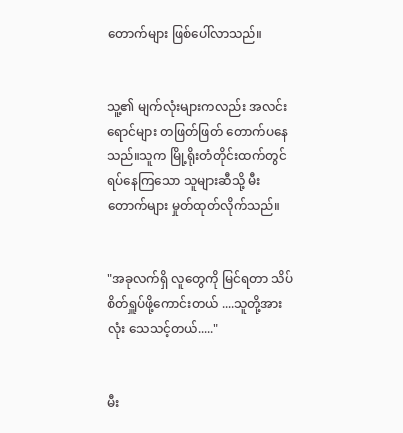တောက်များ ဖြစ်ပေါ်လာသည်။


သူ့၏ မျက်လုံးများကလည်း အလင်းရောင်များ တဖြတ်ဖြတ် တောက်ပနေသည်။သူက မြို့ရိုးတံတိုင်းထက်တွင်ရပ်နေကြသော သူများဆီသို့ မီးတောက်များ မှုတ်ထုတ်လိုက်သည်။


"အခုလက်ရှိ လူတွေကို မြင်ရတာ သိပ်စိတ်ရှူပ်ဖို့ကောင်းတယ် ....သူတို့အားလုံး သေသင့်တယ်....."


မီး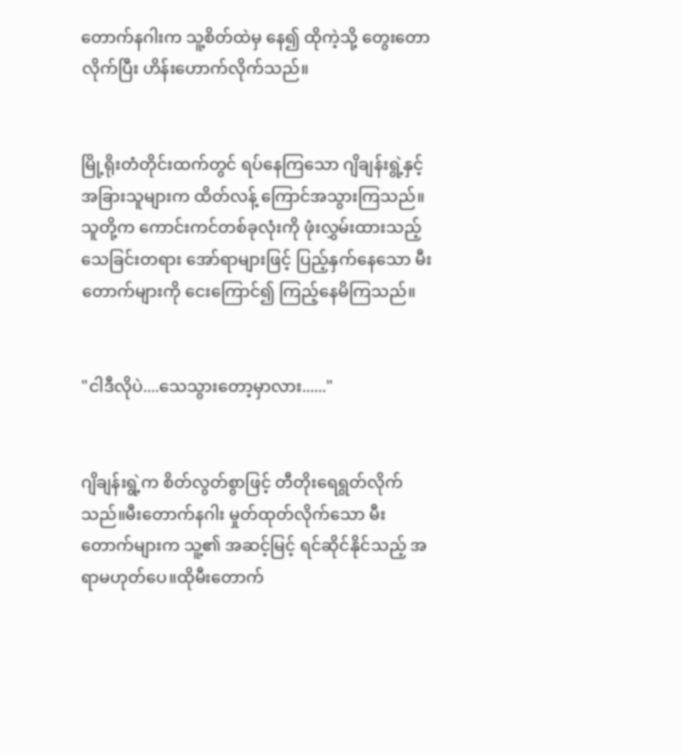တောက်နဂါးက သူ့စိတ်ထဲမှ နေ၍ ထိုကဲ့သို့ တွေးတောလိုက်ပြီး ဟိန်းဟောက်လိုက်သည်။


မြို့ရိုးတံတိုင်းထက်တွင် ရပ်နေကြသော ဂျိချန်းရွဲ့နှင့် အခြားသူများက ထိတ်လန့် ကြောင်အသွားကြသည်။သူတို့က ကောင်းကင်တစ်ခုလုံးကို ဖုံးလွှမ်းထားသည့် သေခြင်းတရား အော်ရာများဖြင့် ပြည့်နှက်နေသော မီးတောက်များကို ငေးကြောင်၍ ကြည့်နေမိကြသည်။


"ငါဒီလိုပဲ....သေသွားတော့မှာလား......"


ဂျိချန်းရွဲ့က စိတ်လွတ်စွာဖြင့် တီတိုးရေရွတ်လိုက်သည်။မီးတောက်နဂါး မှုတ်ထုတ်လိုက်သော မီးတောက်များက သူ့၏ အဆင့်မြင့် ရင်ဆိုင်နိုင်သည့် အရာမဟုတ်ပေ။ထိုမီးတောက်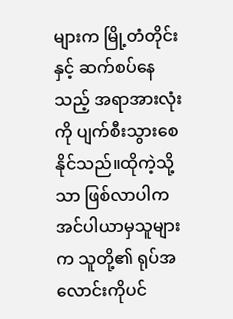များက မြို့တံတိုင်းနှင့် ဆက်စပ်နေသည့် အရာအားလုံးကို ပျက်စီးသွားစေနိုင်သည်။ထိုကဲ့သို့သာ ဖြစ်လာပါက အင်ပါယာမှသူများက သူတို့၏ ရုပ်အလောင်းကိုပင်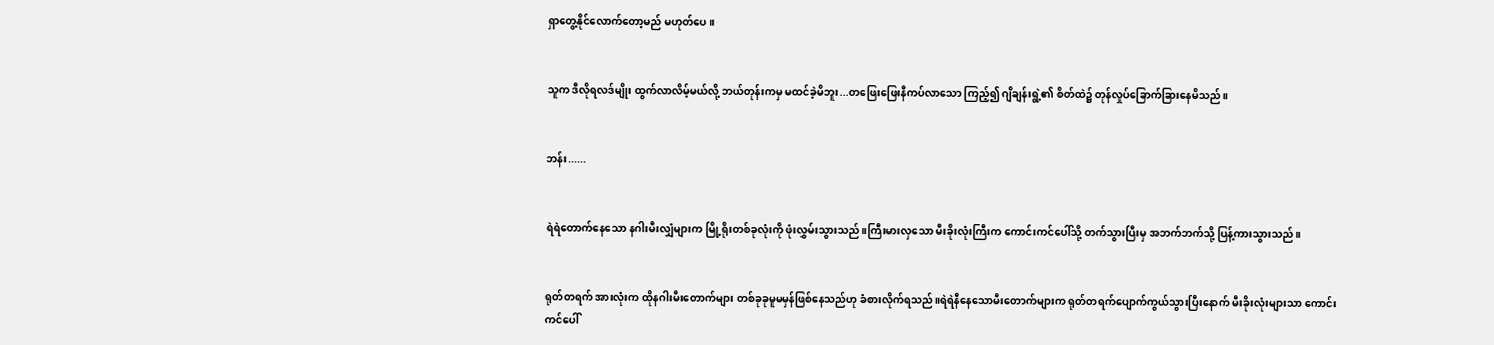ရှာတွေ့နိုင်လောက်တော့မည် မဟုတ်ပေ။


သူက ဒီလိုရလဒ်မျိုး ထွက်လာလိမ့်မယ်လို့ ဘယ်တုန်းကမှ မထင်ခဲ့မိဘူး...တဖြေးဖြေးနီကပ်လာသော ကြည့်၍ ဂျိချန်းရွဲ့၏ စိတ်ထဲ၌ တုန်လှုပ်ခြောက်ခြားနေမိသည်။


ဘန်း......


ရဲရဲတောက်နေသော နဂါးမီးလျှံများက မြို့ရိုးတစ်ခုလုံးကို ဖုံးလွှမ်းသွားသည်။ကြီးမားလှသော မီးခိုးလုံးကြီးက ကောင်းကင်ပေါ်သို့ တက်သွားပြီးမှ အဘက်ဘက်သို့ ပြန့်ကားသွားသည်။


ရုတ်တရက် အားလုံးက ထိုနဂါးမီးတောက်များ တစ်ခုခုမူမမှန်ဖြစ်နေသည်ဟု ခံစားလိုက်ရသည်။ရဲရဲနီနေသောမီးတောက်များက ရုတ်တရက်ပျောက်ကွယ်သွားပြီးနောက် မီးခိုးလုံးများသာ ကောင်းကင်ပေါ်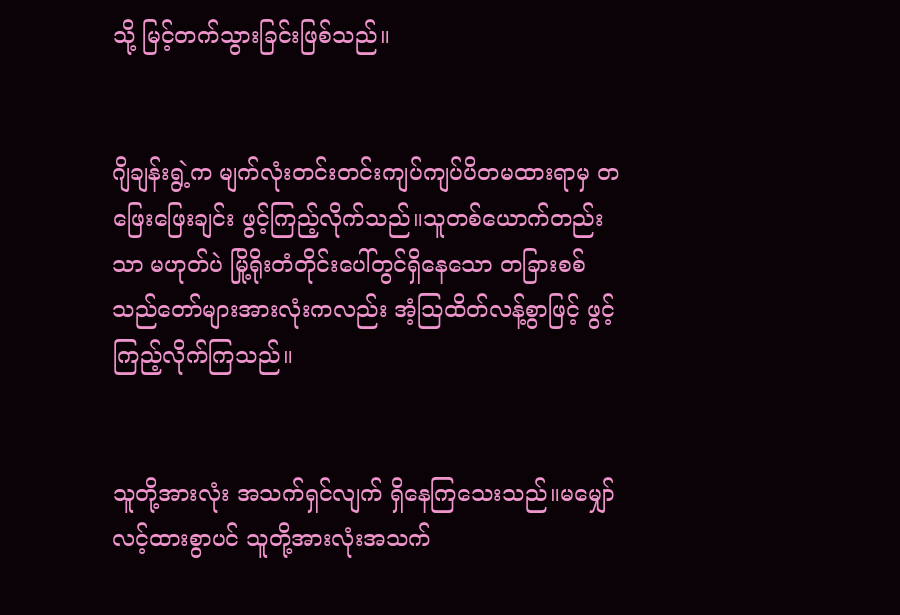သို့ မြင့်တက်သွားခြင်းဖြစ်သည်။


ဂျိချန်းရွဲ့က မျက်လုံးတင်းတင်းကျပ်ကျပ်ပိတမထားရာမှ တဖြေးဖြေးချင်း ဖွင့်ကြည့်လိုက်သည်။သူတစ်ယောက်တည်းသာ မဟုတ်ပဲ မြို့ရိုးတံတိုင်းပေါ်တွင်ရှိနေသော တခြားစစ်သည်တော်များအားလုံးကလည်း အံ့သြထိတ်လန့်စွာဖြင့် ဖွင့်ကြည့်လိုက်ကြသည်။


သူတို့အားလုံး အသက်ရှင်လျက် ရှိနေကြသေးသည်။မမျှော်လင့်ထားစွာပင် သူတို့အားလုံးအသက်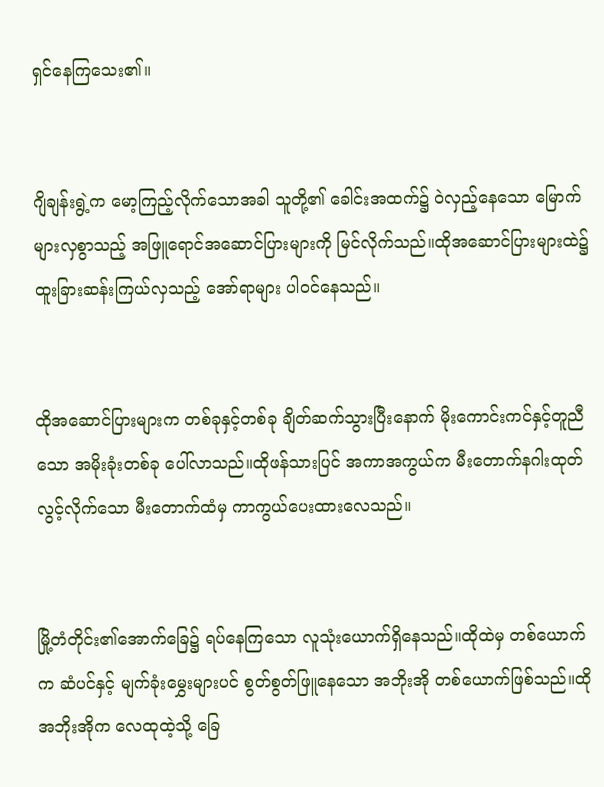ရှင်နေကြသေး၏။


ဂျိချန်းရွဲ့က မော့ကြည့်လိုက်သောအခါ သူတို့၏ ခေါင်းအထက်၌ ဝဲလှည့်နေသော မြောက်များလှစွာသည့် အဖြူရောင်အဆောင်ပြားများကို မြင်လိုက်သည်။ထိုအဆောင်ပြားများထဲ၌ ထူးခြားဆန်းကြယ်လှသည့် အော်ရာများ ပါဝင်နေသည်။


ထိုအဆောင်ပြားများက တစ်ခုနှင့်တစ်ခု ချိတ်ဆက်သွားပြီးနောက် မိုးကောင်းကင်နှင့်တူညီသော အမိုးခုံးတစ်ခု ပေါ်လာသည်။ထိုဖန်သားပြင် အကာအကွယ်က မီးတောက်နဂါးထုတ်လွင့်လိုက်သော မီးတောက်ထံမှ ကာကွယ်ပေးထားလေသည်။


မြို့တံတိုင်း၏အောက်ခြေ၌ ရပ်နေကြသော လူသုံးယောက်ရှိနေသည်။ထိုထဲမှ တစ်ယောက်က ဆံပင်နှင့် မျက်ခုံးမွှေးများပင် စွတ်စွတ်ဖြူနေသော အဘိုးအို တစ်ယောက်ဖြစ်သည်။ထိုအဘိုးအိုက လေထုထဲ့သို့ ခြေ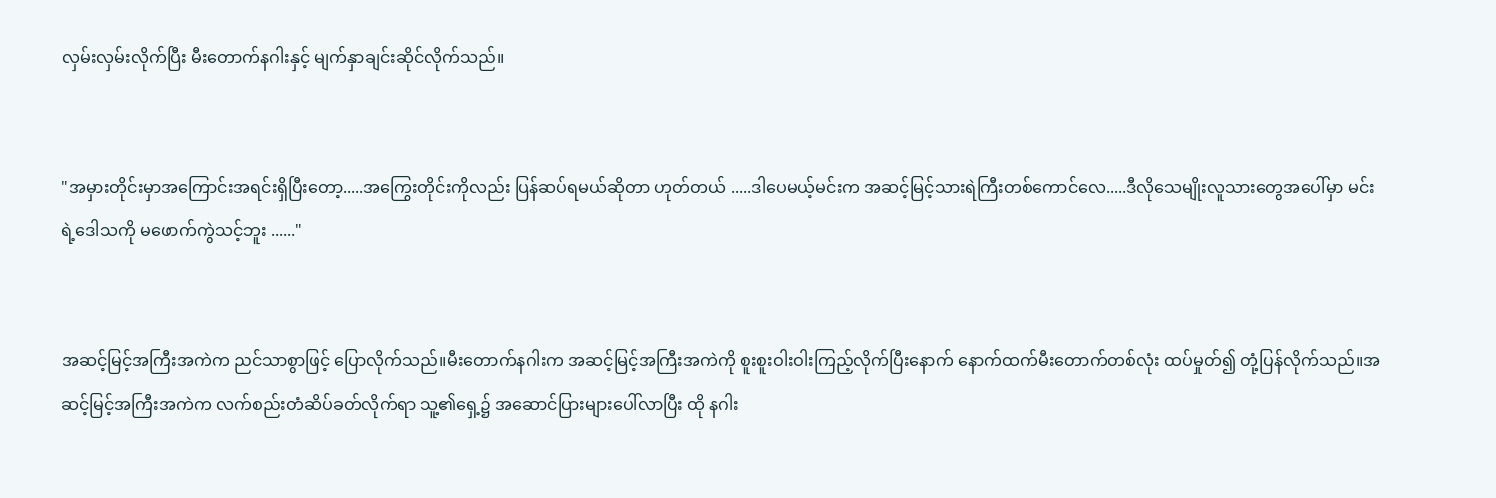လှမ်းလှမ်းလိုက်ပြီး မီးတောက်နဂါးနှင့် မျက်နှာချင်းဆိုင်လိုက်သည်။


"အမှားတိုင်းမှာအကြောင်းအရင်းရှိပြီးတော့.....အကြွေးတိုင်းကိုလည်း ပြန်ဆပ်ရမယ်ဆိုတာ ဟုတ်တယ် .....ဒါပေမယ့်မင်းက အဆင့်မြင့်သားရဲကြီးတစ်ကောင်လေ.....ဒီလိုသေမျိုးလူသားတွေအပေါ်မှာ မင်းရဲ့ဒေါသကို မဖောက်ကွဲသင့်ဘူး ......"


အဆင့်မြင့်အကြီးအကဲက ညင်သာစွာဖြင့် ပြောလိုက်သည်။မီးတောက်နဂါးက အဆင့်မြင့်အကြီးအကဲကို စူးစူးဝါးဝါးကြည့်လိုက်ပြီးနောက် နောက်ထက်မီးတောက်တစ်လုံး ထပ်မှုတ်၍ တုံ့ပြန်လိုက်သည်။အဆင့်မြင့်အကြီးအကဲက လက်စည်းတံဆိပ်ခတ်လိုက်ရာ သူ့၏ရှေ့၌ အဆောင်ပြားများပေါ်လာပြီး ထို နဂါး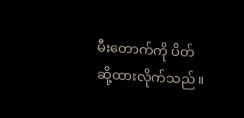မီးတောက်ကို ပိတ်ဆို့ထားလိုက်သည်။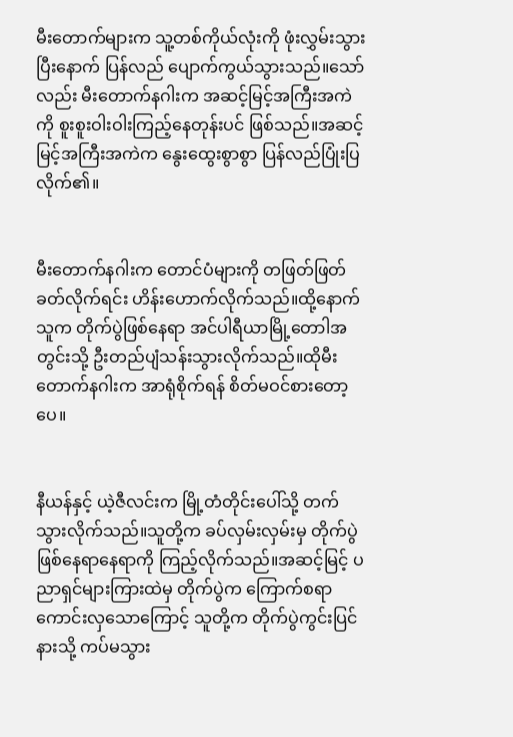မီးတောက်များက သူ့တစ်ကိုယ်လုံးကို ဖုံးလွှမ်းသွားပြီးနောက် ပြန်လည် ပျောက်ကွယ်သွားသည်။သော်လည်း မီးတောက်နဂါးက အဆင့်မြင့်အကြီးအကဲကို စူးစူးဝါးဝါးကြည့်နေတုန်းပင် ဖြစ်သည်။အဆင့်မြင့်အကြီးအကဲက နွေးထွေးစွာစွာ ပြန်လည်ပြုံးပြလိုက်၏။


မီးတောက်နဂါးက တောင်ပံများကို တဖြတ်ဖြတ်ခတ်လိုက်ရင်း ဟိန်းဟောက်လိုက်သည်။ထို့နောက် သူက တိုက်ပွဲဖြစ်နေရာ အင်ပါရီယာမြို့တောါအတွင်းသို့ ဦးတည်ပျံသန်းသွားလိုက်သည်။ထိုမီးတောက်နဂါးက အာရုံစိုက်ရန် စိတ်မဝင်စားတော့ပေ။


နီယန်နှင့် ယဲ့ဇီလင်းက မြို့တံတိုင်းပေါ်သို့ တက်သွားလိုက်သည်။သူတို့က ခပ်လှမ်းလှမ်းမှ တိုက်ပွဲဖြစ်နေရာနေရာကို ကြည့်လိုက်သည်။အဆင့်မြင့် ပညာရှင်များကြားထဲမှ တိုက်ပွဲက ကြောက်စရာကောင်းလှသောကြောင့် သူတို့က တိုက်ပွဲကွင်းပြင်နားသို့ ကပ်မသွား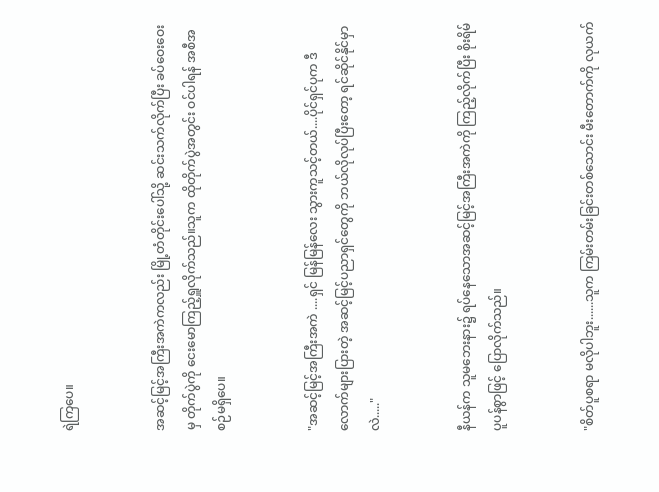ရဲကြပေ။


အဆင့်မြင့်အကြီးအကဲကလည်း မြို့တံတိုင်းပေါ်သို့ ဆင်းသက်လိုက်ပြီး ခပ်ဝေးဝေးမှ တိုက်ပွဲကို ငေးမောကြည့်ရှူလိုက်သည်။သူက ထိုတိုက်ပွဲအတွင်း ဝင်ပါရန် အစီအစဉ်မရှိပေ။


"အဆင့်မြင့်အကြီးအကဲ ....ရှင် မြန်မြန်လေး သွားကူသင့်တယ်....ပိုင်ရှင်ပုက ဒီလောက်များပြားတဲ့ အဆင့်မြင့်ပညာရှင်တွေကို ဘယ်လိုလုပ်ပြီးတော့ ရင်ဆိုင်နိုင်မှာလဲ....."


နီယန်က သူမဘေးနား၌ ရပ်နေသောအဆင့်မြင့်အကြီးအကဲကို ကြည့်လိုက်ပြီး စိုးရိမ်ပူပန်စွာဖြင့် ပြောလိုက်သည်။


"စိတ်ပူစရာ မလိုပါဘူး......သူက ကြမ်းတမ်းခြင်းတစ်သောင်း မီးတောက်ကို လုယက်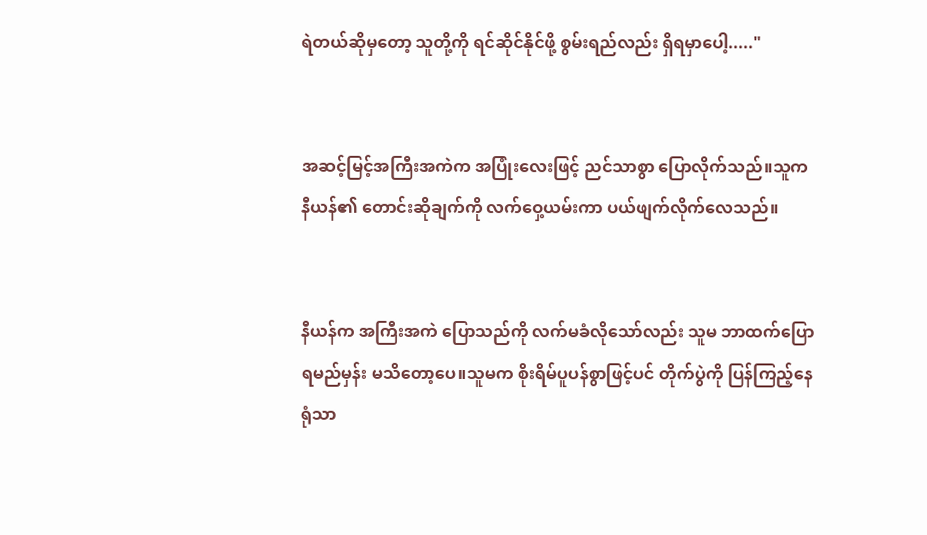ရဲတယ်ဆိုမှတော့ သူတို့ကို ရင်ဆိုင်နိုင်ဖို့ စွမ်းရည်လည်း ရှိရမှာပေါ့....."


အဆင့်မြင့်အကြီးအကဲက အပြုံးလေးဖြင့် ညင်သာစွာ ပြောလိုက်သည်။သူက နီယန်၏ တောင်းဆိုချက်ကို လက်ဝှေ့ယမ်းကာ ပယ်ဖျက်လိုက်လေသည်။


နီယန်က အကြီးအကဲ ပြောသည်ကို လက်မခံလိုသော်လည်း သူမ ဘာထက်ပြောရမည်မှန်း မသိတော့ပေ။သူမက စိုးရိမ်ပူပန်စွာဖြင့်ပင် တိုက်ပွဲကို ပြန်ကြည့်နေရုံသာ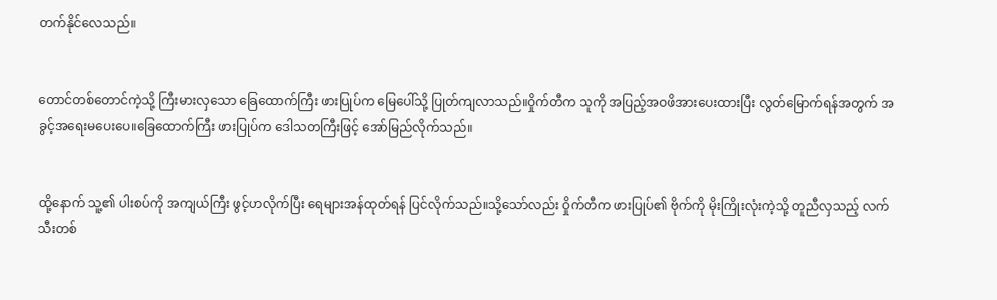တက်နိုင်လေသည်။


တောင်တစ်တောင်ကဲ့သို့ ကြီးမားလှသော ခြေထောက်ကြီး ဖားပြုပ်က မြေပေါ်သို့ ပြုတ်ကျလာသည်။ဝှိုက်တီက သူကို အပြည့်အဝဖိအားပေးထားပြီး လွတ်မြောက်ရန်အတွက် အခွင့်အရေးမပေးပေ။ခြေထောက်ကြီး ဖားပြုပ်က ဒေါသတကြီးဖြင့် အော်မြည်လိုက်သည်။


ထို့နောက် သူ့၏ ပါးစပ်ကို အကျယ်ကြီး ဖွင့်ဟလိုက်ပြီး ရေများအန်ထုတ်ရန် ပြင်လိုက်သည်။သို့သော်လည်း ဝှိုက်တီက ဖားပြုပ်၏ ဗိုက်ကို မိုးကြိုးလုံးကဲ့သို့ တူညီလှသည့် လက်သီးတစ်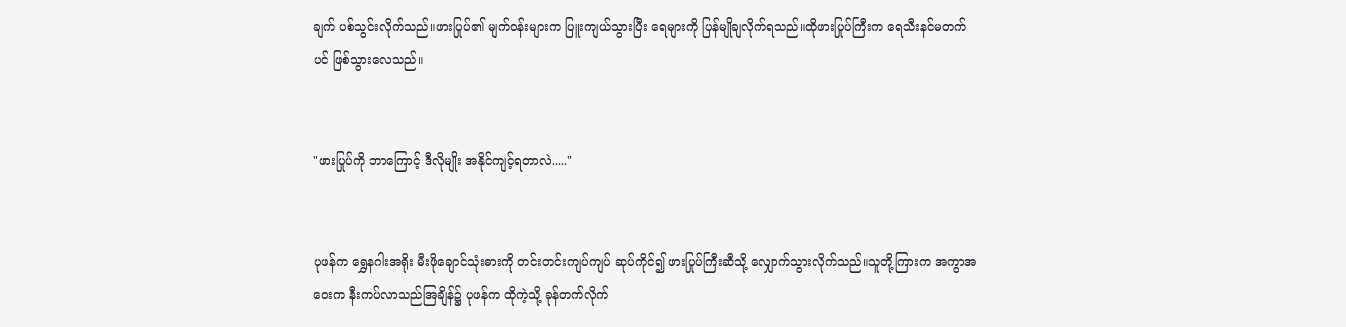ချက် ပစ်သွင်းလိုက်သည်။ဖားပြုပ်၏ မျက်ဝန်းများက ပြူးကျယ်သွားပြီး ရေများကို ပြန်မျိုချလိုက်ရသည်။ထိုဖားပြုပ်ကြီးက ရေသီးနင်မတက်ပင် ဖြစ်သွားလေသည်။


"ဖားပြုပ်ကို ဘာကြောင့် ဒီလိုမျိုး အနိုင်ကျင့်ရတာလဲ....."


ပုဖန်က ရွှေနဂါးအရိုး မီးဖိုချောင်သုံးဓားကို တင်းတင်းကျပ်ကျပ် ဆုပ်ကိုင်၍ ဖားပြုပ်ကြီးဆီသို့ လျှောက်သွားလိုက်သည်။သူတို့ကြားက အကွာအဝေးက နီးကပ်လာသည်အြချိန်၌ ပုဖန်က ထိုကဲ့သို့ ခုန်တက်လိုက်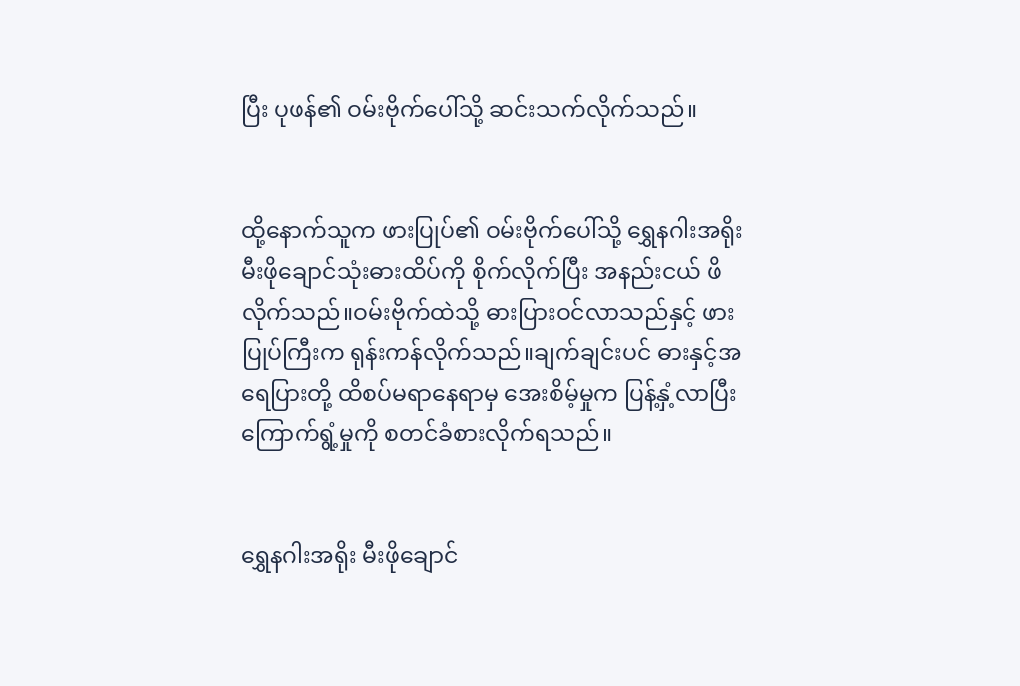ပြီး ပုဖန်၏ ဝမ်းဗိုက်ပေါ်သို့ ဆင်းသက်လိုက်သည်။


ထို့နောက်သူက ဖားပြုပ်၏ ဝမ်းဗိုက်ပေါ်သို့ ရွှေနဂါးအရိုး မီးဖိုချောင်သုံးဓားထိပ်ကို စိုက်လိုက်ပြီး အနည်းငယ် ဖိလိုက်သည်။ဝမ်းဗိုက်ထဲသို့ ဓားပြားဝင်လာသည်နှင့် ဖားပြုပ်ကြီးက ရုန်းကန်လိုက်သည်။ချက်ချင်းပင် ဓားနှင့်အရေပြားတို့ ထိစပ်မရာနေရာမှ အေးစိမ့်မှုက ပြန့်နှံ့လာပြီး ကြောက်ရွံ့မှုကို စတင်ခံစားလိုက်ရသည်။


ရွှေနဂါးအရိုး မီးဖိုချောင်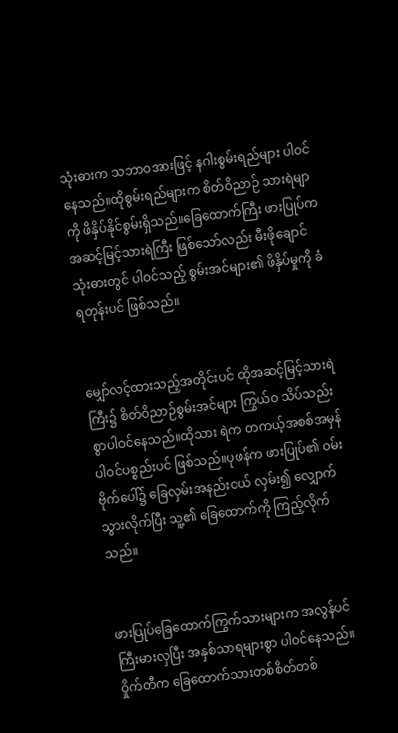သုံးဓားက သဘာဝအားဖြင့် နဂါးစွမ်းရည်များ ပါဝင်နေသည်။ထိုစွမ်းရည်များက စိတ်ဝိညာဉ် သားရဲမျာကို ဖိနှိပ်နိုင်စွမ်းရှိသည်။ခြေထောက်ကြီး ဖားပြုပ်က အဆင့်မြင့်သားရဲကြီး ဖြစ်သော်လည်း မီးဖိုချောင်သုံးဓားတွင် ပါဝင်သည့် စွမ်းအင်များ၏ ဖိနှိပ်မှုကို ခံရတုန်းပင် ဖြစ်သည်။


မျှော်လင့်ထားသည့်အတိုင်းပင် ထိုအဆင့်မြင့်သားရဲကြီး၌ စိတ်ဝိညာဉ်စွမ်းအင်များ ကြွယ်ဝ သိပ်သည်းစွာပါဝင်နေသည်။ထိုသား ရဲက တကယ့်အစစ်အမှန် ပါဝင်ပစ္စည်းပင် ဖြစ်သည်။ပုဖန်က ဖားပြုပ်၏ ဝမ်းဗိုက်ပေါ်၌ ခြေလှမ်းအနည်းငယ် လှမ်း၍ လျှောက်သွားလိုက်ပြီး သူ့၏ ခြေထောက်ကို ကြည့်လိုက်သည်။


ဖားပြုပ်ခြေထောက်ကြွက်သားများက အလွန်ပင် ကြီးမားလှပြီး အနှစ်သာရများစွာ ပါဝင်နေသည်။ဝှိုက်တီက ခြေထောက်သားတစ်စိတ်တစ်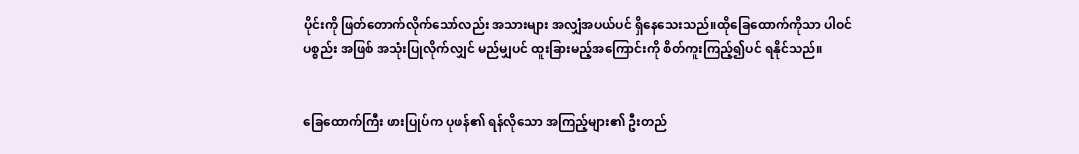ပိုင်းကို ဖြတ်တောက်လိုက်သော်လည်း အသားများ အလျှံအပယ်ပင် ရှိနေသေးသည်။ထိုခြေထောက်ကိုသာ ပါဝင်ပစ္စည်း အဖြစ် အသုံးပြုလိုက်လျှင် မည်မျှပင် ထူးခြားမည့်အကြောင်းကို စိတ်ကူးကြည့်၍ပင် ရနိုင်သည်။


ခြေထောက်ကြီး ဖားပြုပ်က ပုဖန်၏ ရန်လိုသော အကြည့်များ၏ ဦးတည်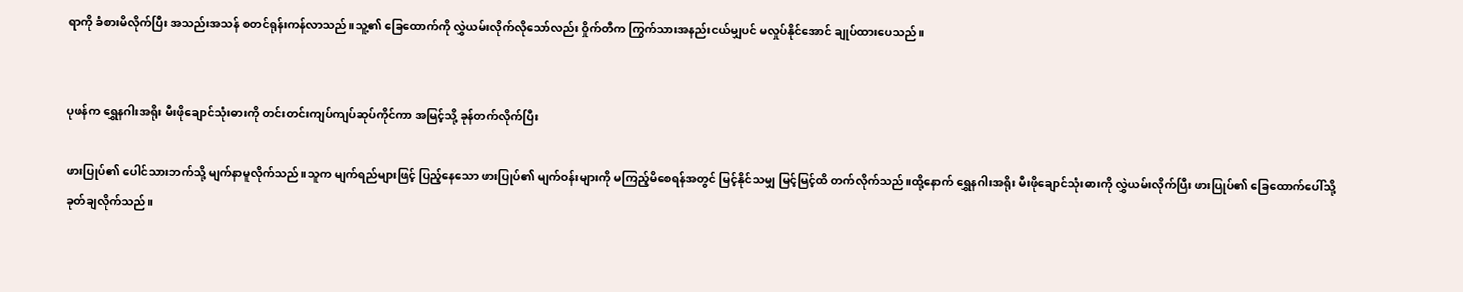ရာကို ခံစားမိလိုက်ပြီး အသည်းအသန် စတင်ရုန်းကန်လာသည်။သူ့၏ ခြေထောက်ကို လွှဲယမ်းလိုက်လိုသော်လည်း ဝှိုက်တီက ကြွက်သားအနည်းငယ်မျှပင် မလှုပ်နိုင်အောင် ချုပ်ထားပေသည်။


ပုဖန်က ရွှေနဂါးအရိုး မီးဖိုချောင်သုံးဓားကို တင်းတင်းကျပ်ကျပ်ဆုပ်ကိုင်ကာ အမြင့်သို့ ခုန်တက်လိုက်ပြီး

ဖားပြုပ်၏ ပေါင်သားဘက်သို့ မျက်နာမူလိုက်သည်။သူက မျက်ရည်များဖြင့် ပြည့်နေသော ဖားပြုပ်၏ မျက်ဝန်းများကို မကြည့်မိစေရန်အတွင် မြင့်နိုင်သမျှ မြင့်မြင့်ထိ တက်လိုက်သည်။ထို့နောက် ရွှေနဂါးအရိုး မီးဖိုချောင်သုံးဓားကို လွှဲယမ်းလိုက်ပြီး ဖားပြုပ်၏ ခြေထောက်ပေါ်သို့ ခုတ်ချလိုက်သည်။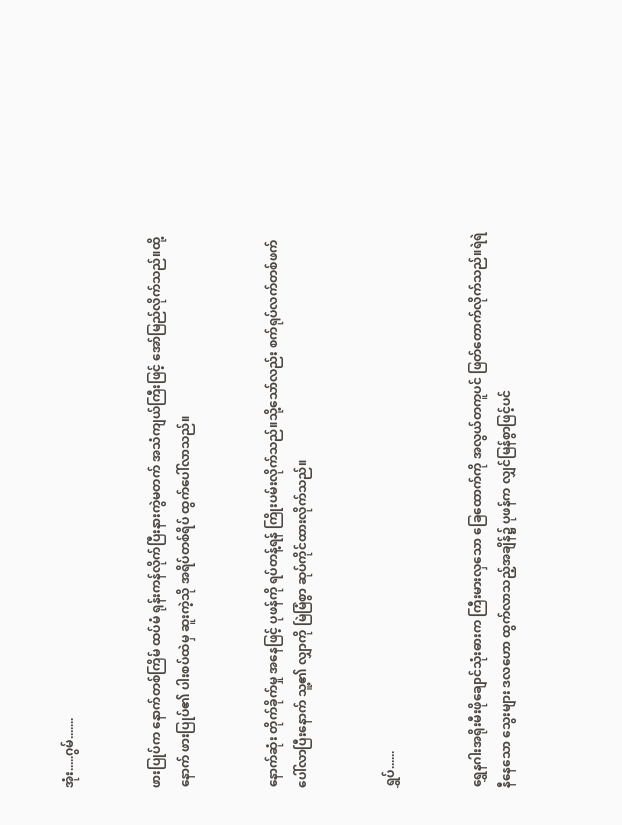အုံး.....ဂွမ်.......


ဖားပြုပ်က နောက်တစ်ကြိမ် ထပ်မံ ရုန်းကန်လိုက်ပြီးနားကွဲမတက် အသံကျယ်ကြီးဖြင့် အော်မြည်လိုက်သည်။ထို့နောက် ဖားပြုပ်၏ ပါးစပ်ထဲမှ ဆူးကဲ့သို အရိပ်တစ်ရိပ် ထွက်ပေါ်လာသည်။


နောက်ဆုံး တိုက်ခိုက်မှု အနေဖြင့် ပုဖန်ကို ရပ်တန့်ရန် ကြိုးပမ်းလိုက်သည်။သို့သော်လည်း စက်ရုပ်လက်တစ်ဖက်ပေါ်လာပြီးနောက် သူ့၏ လျှာကို မြဲမြံစွာ ဆုပ်ကိုင်ထားလိုက်သည်။


ရွှပ်......


ရွှေနဂါးအရိုးမီးဖိုချောင်သုံးဓားက ကြီးမားလှသော ခြေထောက်ကို အလွယ်တကူပင် ဖြတ်တောက်လိုက်သည်။ရဲရဲနီနေသော သွေးများ ဒလဟော ထွက်လာသည့်အချိန်၌ ပုဖန်က လျှင်မြန်စွာဖြင့်ပင်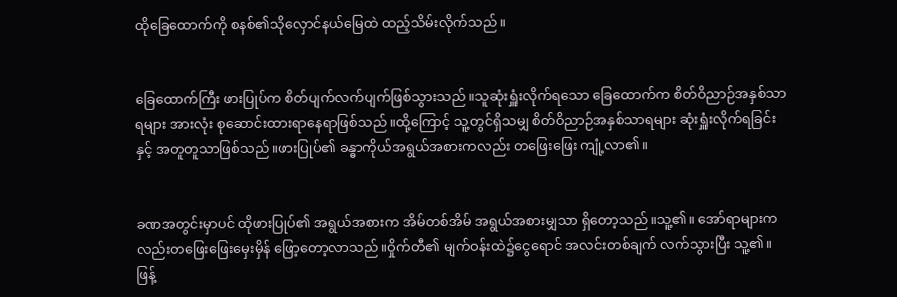ထိုခြေထောက်ကို စနစ်၏သိုလှောင်နယ်မြေထဲ ထည့်သိမ်းလိုက်သည်။


ခြေထောက်ကြီး ဖားပြုပ်က စိတ်ပျက်လက်ပျက်ဖြစ်သွားသည်။သူဆုံးရှူံးလိုက်ရသော ခြေထောက်က စိတ်ဝိညာဉ်အနှစ်သာရများ အားလုံး စုဆောင်းထားရာနေရာဖြစ်သည်။ထို့ကြောင့် သူ့တွင်ရှိသမျှ စိတ်ဝိညာဉ်အနှစ်သာရများ ဆုံးရှူံးလိုက်ရခြင်းနှင့် အတူတူသာဖြစ်သည်။ဖားပြုပ်၏ ခန္ဓာကိုယ်အရွယ်အစားကလည်း တဖြေးဖြေး ကျုံ့လာ၏။


ခဏအတွင်းမှာပင် ထိုဖားပြုပ်၏ အရွယ်အစားက အိမ်တစ်အိမ် အရွယ်အစားမျှသာ ရှိတော့သည်။သူ့၏။ အော်ရာများကလည်းတဖြေးဖြေးမှေးမှိန် ဖြော့တော့လာသည်။ဝှိုက်တီ၏ မျက်ဝန်းထဲ၌ငွေရောင် အလင်းတစ်ချက် လက်သွားပြီး သူ့၏။ ဖြန့်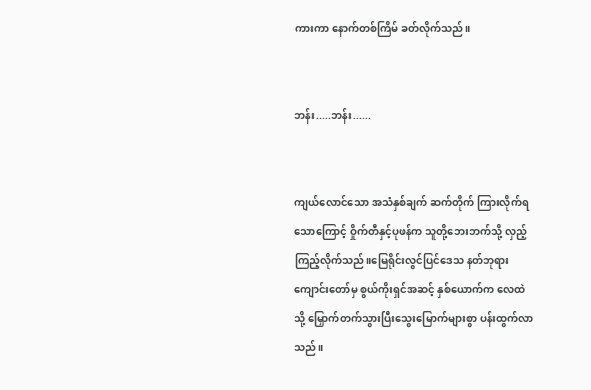ကားကာ နောက်တစ်ကြိမ် ခတ်လိုက်သည်။


ဘန်း.....ဘန်း......


ကျယ်လောင်သော အသံနှစ်ချက် ဆက်တိုက် ကြားလိုက်ရသောကြောင့် ဝှိုက်တီနှင့်ပုဖန်က သူတို့ဘေးဘက်သို့ လှည့်ကြည့်လိုက်သည်။မြေရိုင်းလွင်ပြင်ဒေသ နတ်ဘုရားကျောင်းတော်မှ စွယ်ကိုးရှင်အဆင့် နှစ်ယောက်က လေထဲသို့ မြှောက်တက်သွားပြီးသွေးမြောက်များစွာ ပန်းထွက်လာသည်။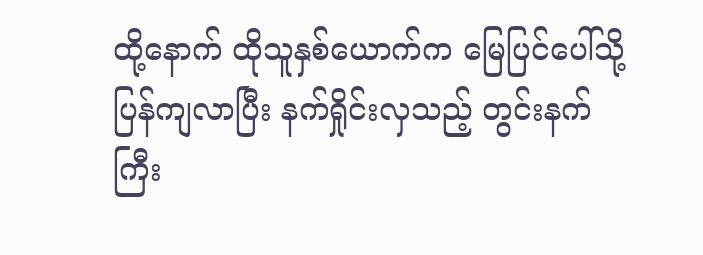ထို့နောက် ထိုသူနှစ်ယောက်က မြေပြင်ပေါ်သို့ ပြန်ကျလာပြီး နက်ရှိုင်းလှသည့် တွင်းနက်ကြီး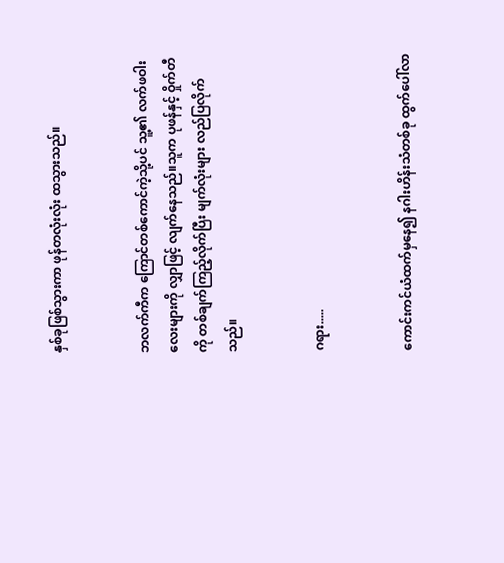နှစ်ခုဖြစ်သွားကာ ဖုန်တလုံးလုံး ထသွားသည်။


ဘလက်ကီက ကြောင်တစ်ကောင်ကဲ့သို့ပင် သူ့၏ လက်ဖဝါးလေးများကို လျှာဖြင့် လျက်နေသည်။သူက ပုဖန်နှင့် ဝှိုက်တီကို တစ်ချက်ကြည့်လိုက်ပြီး မျက်လုံးများ လည်ပြလိုက်သည်။


ဂရား.....


ကောင်းကင်ယံထက်မှနေ၍ နဂါးဟိန်းသံတစ်ခု ထွက်ပေါ်လာ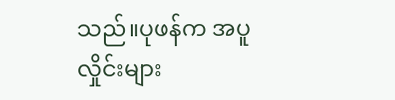သည်။ပုဖန်က အပူလှိုင်းများ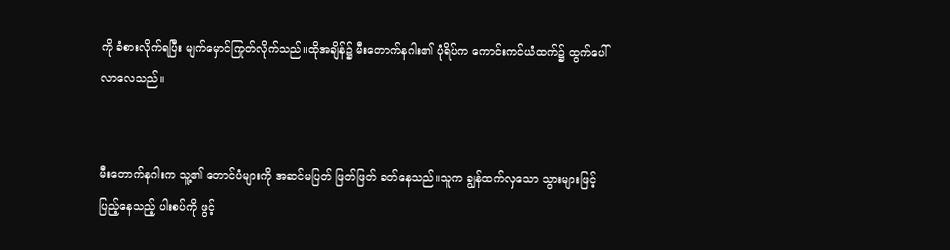ကို ခံစားလိုက်ရပြီး မျက်မှောင်ကြုတ်လိုက်သည်။ထိုအချိန်၌ မီးတောက်နဂါး၏ ပုံရိပ်က ကောင်းကင်ယံထက်၌ ထွက်ပေါ်လာလေသည်။


မီးတောက်နဂါးက သူ့၏ တောင်ပံများကို အဆင်မပြတ် ဖြတ်ဖြတ် ခတ်နေသည်။သူက ချွန်ထက်လှသော သွားများဖြင့် ပြည့်နေသည့် ပါးစပ်ကို ဖွင့်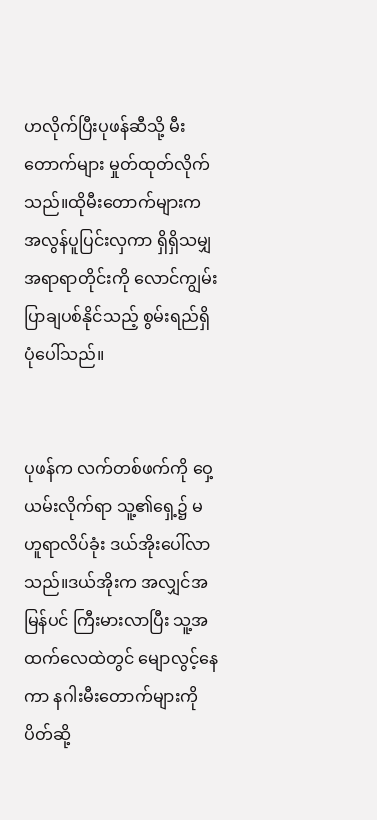ဟလိုက်ပြီးပုဖန်ဆီသို့ မီးတောက်များ မှုတ်ထုတ်လိုက်သည်။ထိုမီးတောက်များက အလွန်ပူပြင်းလှကာ ရှိရှိသမျှ အရာရာတိုင်းကို လောင်ကျွမ်းပြာချပစ်နိုင်သည့် စွမ်းရည်ရှိပုံပေါ်သည်။


ပုဖန်က လက်တစ်ဖက်ကို ဝှေ့ယမ်းလိုက်ရာ သူ့၏ရှေ့၌ မဟူရာလိပ်ခုံး ဒယ်အိုးပေါ်လာသည်။ဒယ်အိုးက အလျှင်အမြန်ပင် ကြီးမားလာပြီး သူ့အထက်လေထဲတွင် မျောလွင့်နေကာ နဂါးမီးတောက်များကို ပိတ်ဆို့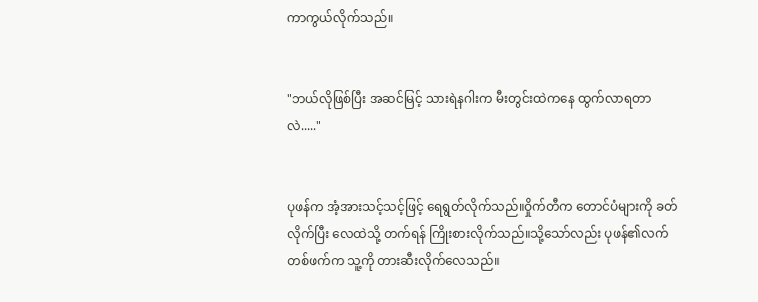ကာကွယ်လိုက်သည်။


"ဘယ်လိုဖြစ်ပြီး အဆင်မြင့် သားရဲနဂါးက မီးတွင်းထဲကနေ ထွက်လာရတာလဲ....."


ပုဖန်က အံ့အားသင့်သင့်ဖြင့် ရေရွတ်လိုက်သည်။ဝှိုက်တီက တောင်ပံများကို ခတ်လိုက်ပြီး လေထဲသို့ တက်ရန် ကြိုးစားလိုက်သည်။သို့သော်လည်း ပုဖန်၏လက်တစ်ဖက်က သူ့ကို တားဆီးလိုက်လေသည်။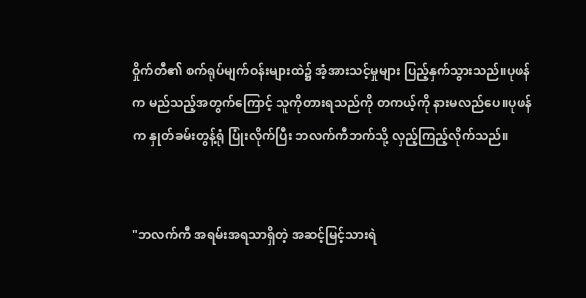ဝှိုက်တီ၏ စက်ရုပ်မျက်ဝန်းများထဲ၌ အံ့အားသင့်မှုများ ပြည့်နှက်သွားသည်။ပုဖန်က မည်သည့်အတွက်ကြောင့် သူကိုတားရသည်ကို တကယ့်ကို နားမလည်ပေ။ပုဖန်က နှုတ်ခမ်းတွန့်ရုံ ပြုံးလိုက်ပြီး ဘလက်ကီဘက်သို့ လှည့်ကြည့်လိုက်သည်။


"ဘလက်ကီ အရမ်းအရသာရှိတဲ့ အဆင့်မြင့်သားရဲ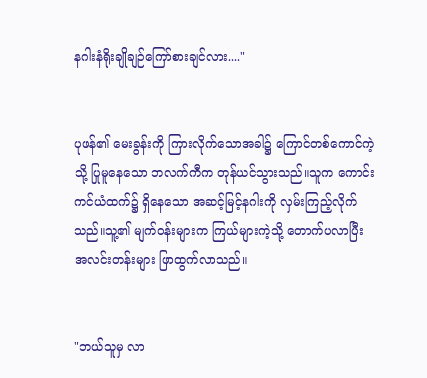နဂါးနံရိုးချိုချဉ်ကြော်စားချင်လား...."


ပုဖန်၏ မေးခွန်းကို ကြားလိုက်သောအခါ၌ ကြောင်တစ်ကောင်ကဲ့သို့ ပြုမူနေသော ဘလက်ကီက တုန်ယင်သွားသည်။သူက ကောင်းကင်ယံထက်၌ ရှိနေသော အဆင့်မြင့်နဂါးကို လှမ်းကြည့်လိုက်သည်။သူ့၏ မျက်ဝန်းများက ကြယ်များကဲ့သို့ တောက်ပလာပြီး အလင်းတန်းများ ဖြာထွက်လာသည်။


"ဘယ်သူမှ လာ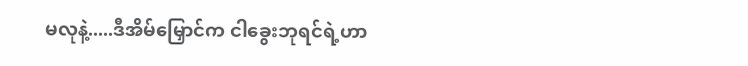မလုနဲ့.....ဒီအိမ်မြှောင်က ငါခွေးဘုရင်ရဲ့ဟာ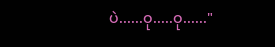ပဲ......ဝု.....ဝု......"